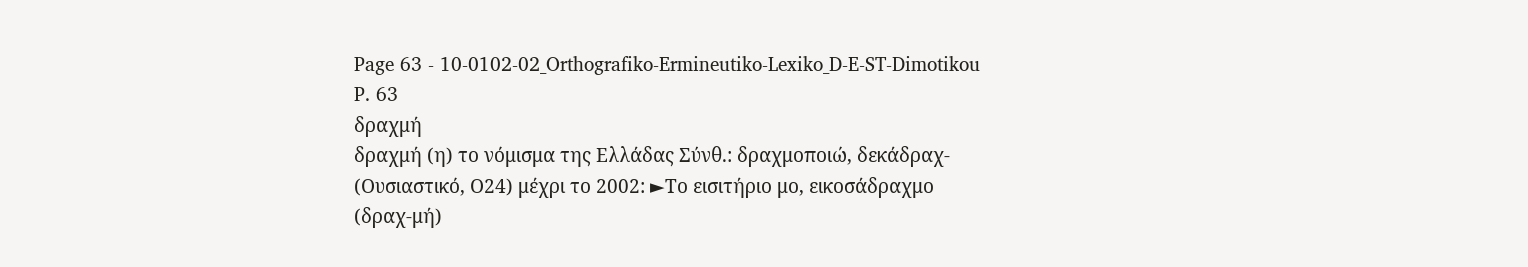Page 63 - 10-0102-02_Orthografiko-Ermineutiko-Lexiko_D-E-ST-Dimotikou
P. 63
δραχμή
δραχμή (η) το νόμισμα της Ελλάδας Σύνθ.: δραχμοποιώ, δεκάδραχ-
(Ουσιαστικό, Ο24) μέχρι το 2002: ►Το εισιτήριο μο, εικοσάδραχμο
(δραχ-μή)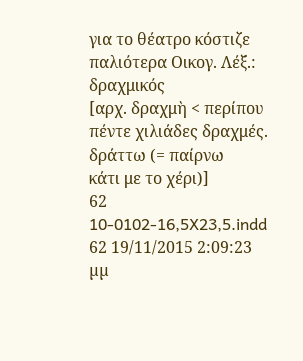για το θέατρο κόστιζε παλιότερα Οικογ. Λέξ.: δραχμικός
[αρχ. δραχμὴ < περίπου πέντε χιλιάδες δραχμές.
δράττω (= παίρνω
κάτι με το χέρι)]
62
10-0102-16,5X23,5.indd 62 19/11/2015 2:09:23 µµ